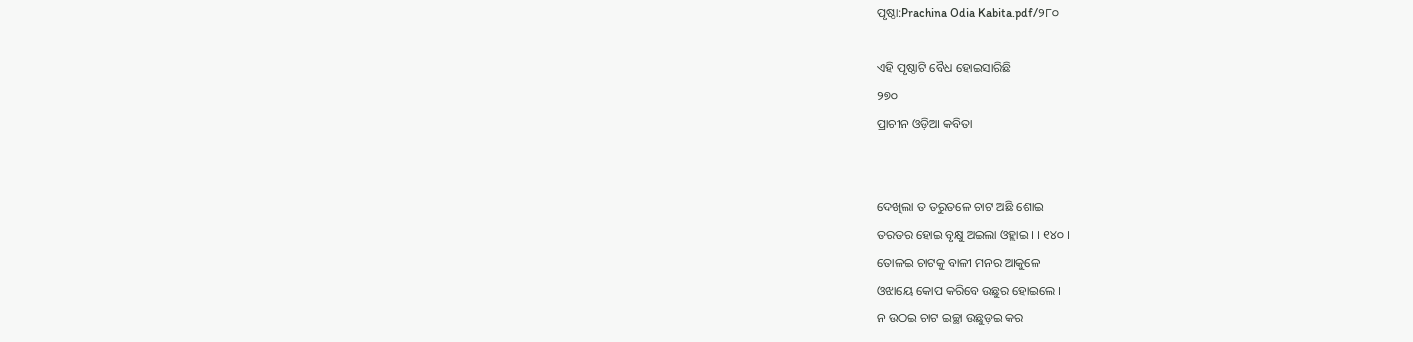ପୃଷ୍ଠା:Prachina Odia Kabita.pdf/୨୮୦

ଏହି ପୃଷ୍ଠାଟି ବୈଧ ହୋଇସାରିଛି
୨୭୦
ପ୍ରାଚୀନ ଓଡ଼ିଆ କବିତା


ଦେଖିଲା ତ ତରୁତଳେ ଚାଟ ଅଛି ଶୋଇ
ତରତର ହୋଇ ବୃକ୍ଷୁ ଅଇଲା ଓହ୍ଲାଇ । । ୧୪୦ ।
ତୋଳଇ ଚାଟକୁ ବାଳୀ ମନର ଆକୁଳେ
ଓଝାୟେ କୋପ କରିବେ ଉଛୁର ହୋଇଲେ ।
ନ ଉଠଇ ଚାଟ ଇଚ୍ଛା ଉଛୁଡ଼ଇ କର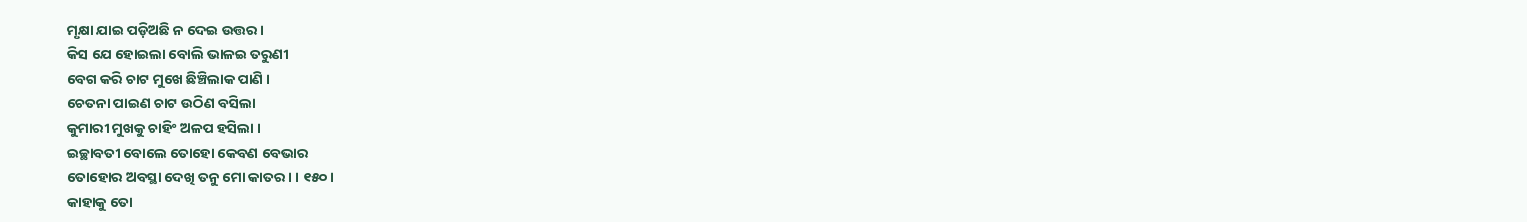ମୃକ୍ଷା ଯାଇ ପଡ଼ିଅଛି ନ ଦେଇ ଉତ୍ତର ।
କିସ ଯେ ହୋଇଲା ବୋଲି ଭାଳଇ ତରୁଣୀ
ବେଗ କରି ଚାଟ ମୁଖେ ଛିଞ୍ଚିଲାକ ପାଣି ।
ଚେତନା ପାଇଣ ଚାଟ ଉଠିଣ ବସିଲା
କୁମାରୀ ମୁଖକୁ ଚାହିଂ ଅଳପ ହସିଲା ।
ଇଚ୍ଛାବତୀ ବୋଲେ ତୋହୋ କେବଣ ବେଭାର
ତୋହୋର ଅବସ୍ଥା ଦେଖି ତନୁ ମୋ କାତର । । ୧୫୦ ।
କାହାକୁ ତୋ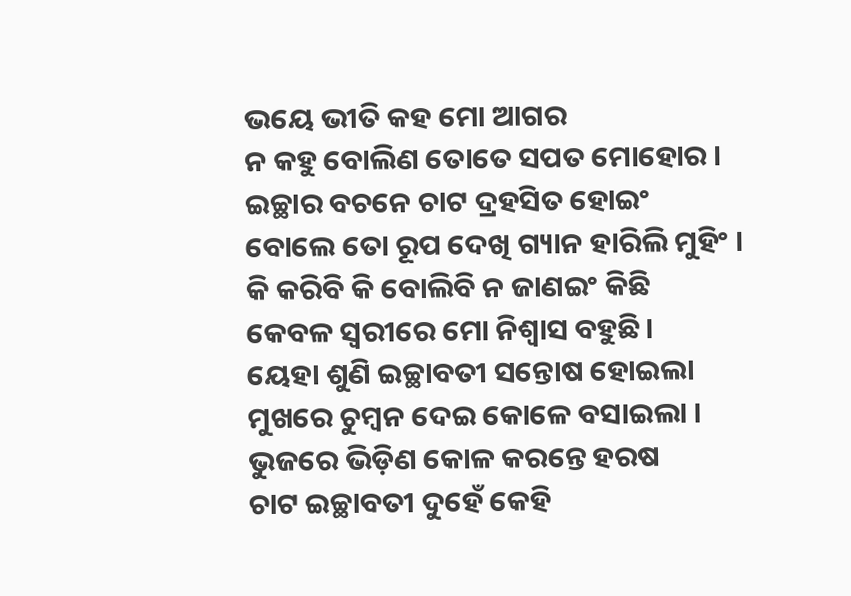ଭୟେ ଭୀତି କହ ମୋ ଆଗର
ନ କହୁ ବୋଲିଣ ତୋତେ ସପତ ମୋହୋର ।
ଇଚ୍ଛାର ବଚନେ ଚାଟ ଦ୍ରହସିତ ହୋଇଂ
ବୋଲେ ତୋ ରୂପ ଦେଖି ଗ୍ୟାନ ହାରିଲି ମୁହିଂ ।
କି କରିବି କି ବୋଲିବି ନ ଜାଣଇଂ କିଛି
କେବଳ ସ୍ୱରୀରେ ମୋ ନିଶ୍ୱାସ ବହୁଛି ।
ୟେହା ଶୁଣି ଇଚ୍ଛାବତୀ ସନ୍ତୋଷ ହୋଇଲା
ମୁଖରେ ଚୁମ୍ବନ ଦେଇ କୋଳେ ବସାଇଲା ।
ଭୁଜରେ ଭିଡ଼ିଣ କୋଳ କରନ୍ତେ ହରଷ
ଚାଟ ଇଚ୍ଛାବତୀ ଦୁହେଁ କେହି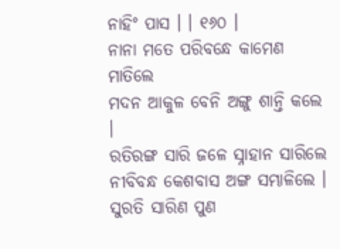ନାହିଂ ପାସ । । ୧୬୦ ।
ନାନା ମତେ ପରିବନ୍ଧେ କାମେଣ ମାତିଲେ
ମଦନ ଆକୁଳ ବେନି ଅଙ୍ଗୁ ଶାନ୍ତି କଲେ ।
ରତିରଙ୍ଗ ସାରି ଜଳେ ସ୍ନାହାନ ସାରିଲେ
ନୀବିବନ୍ଧ କେଶବାସ ଅଙ୍ଗ ସମ୍ଭାଳିଲେ ।
ସୁରତି ସାରିଣ ପୁଣ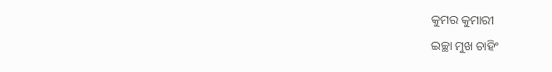କୁମର କୁମାରୀ
ଇଚ୍ଛା ମୁଖ ଚାହିଂ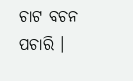ଚାଟ ବଚନ ପଚାରି ।